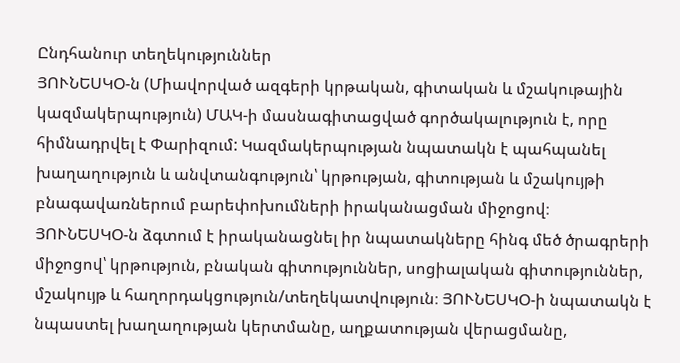Ընդհանուր տեղեկություններ
ՅՈՒՆԵՍԿՕ-ն (Միավորված ազգերի կրթական, գիտական և մշակութային կազմակերպություն) ՄԱԿ-ի մասնագիտացված գործակալություն է, որը հիմնադրվել է Փարիզում: Կազմակերպության նպատակն է պահպանել խաղաղություն և անվտանգություն՝ կրթության, գիտության և մշակույթի բնագավառներում բարեփոխումների իրականացման միջոցով։
ՅՈՒՆԵՍԿՕ-ն ձգտում է իրականացնել իր նպատակները հինգ մեծ ծրագրերի միջոցով՝ կրթություն, բնական գիտություններ, սոցիալական գիտություններ, մշակույթ և հաղորդակցություն/տեղեկատվություն։ ՅՈՒՆԵՍԿՕ-ի նպատակն է նպաստել խաղաղության կերտմանը, աղքատության վերացմանը,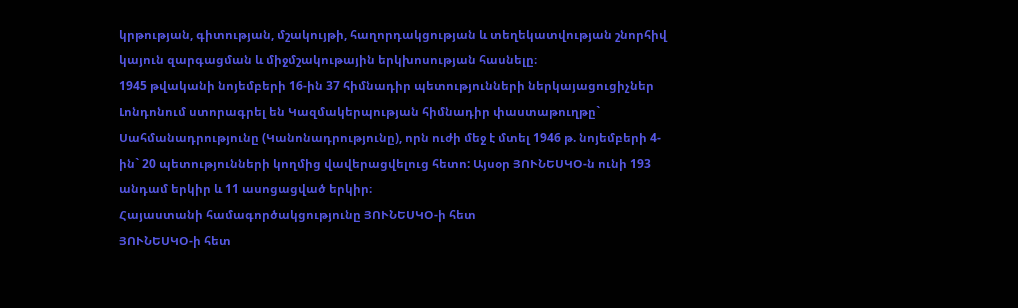կրթության, գիտության, մշակույթի, հաղորդակցության և տեղեկատվության շնորհիվ կայուն զարգացման և միջմշակութային երկխոսության հասնելը։
1945 թվականի նոյեմբերի 16-ին 37 հիմնադիր պետությունների ներկայացուցիչներ Լոնդոնում ստորագրել են Կազմակերպության հիմնադիր փաստաթուղթը` Սահմանադրությունը (Կանոնադրությունը), որն ուժի մեջ է մտել 1946 թ. նոյեմբերի 4-ին` 20 պետությունների կողմից վավերացվելուց հետո: Այսօր ՅՈՒՆԵՍԿՕ-ն ունի 193 անդամ երկիր և 11 ասոցացված երկիր։
Հայաստանի համագործակցությունը ՅՈՒՆԵՍԿՕ-ի հետ
ՅՈՒՆԵՍԿՕ-ի հետ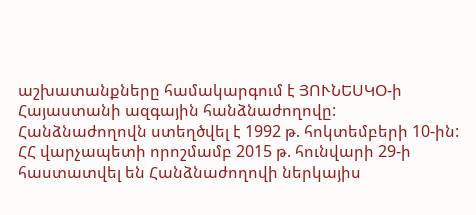աշխատանքները համակարգում է ՅՈՒՆԵՍԿՕ-ի Հայաստանի ազգային հանձնաժողովը: Հանձնաժողովն ստեղծվել է 1992 թ. հոկտեմբերի 10-ին: ՀՀ վարչապետի որոշմամբ 2015 թ. հունվարի 29-ի հաստատվել են Հանձնաժողովի ներկայիս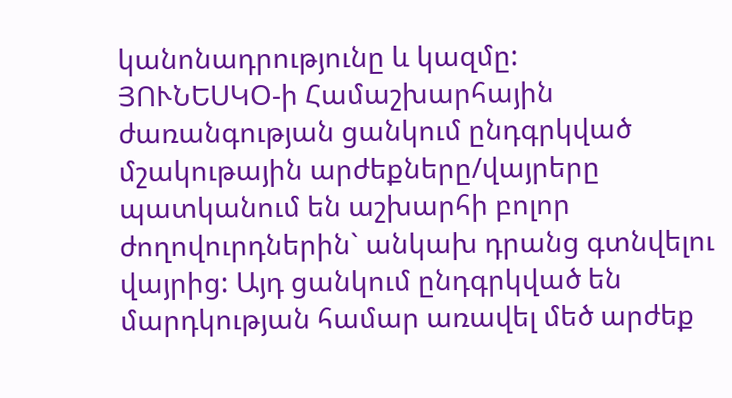կանոնադրությունը և կազմը:
ՅՈՒՆԵՍԿՕ-ի Համաշխարհային ժառանգության ցանկում ընդգրկված մշակութային արժեքները/վայրերը պատկանում են աշխարհի բոլոր ժողովուրդներին` անկախ դրանց գտնվելու վայրից: Այդ ցանկում ընդգրկված են մարդկության համար առավել մեծ արժեք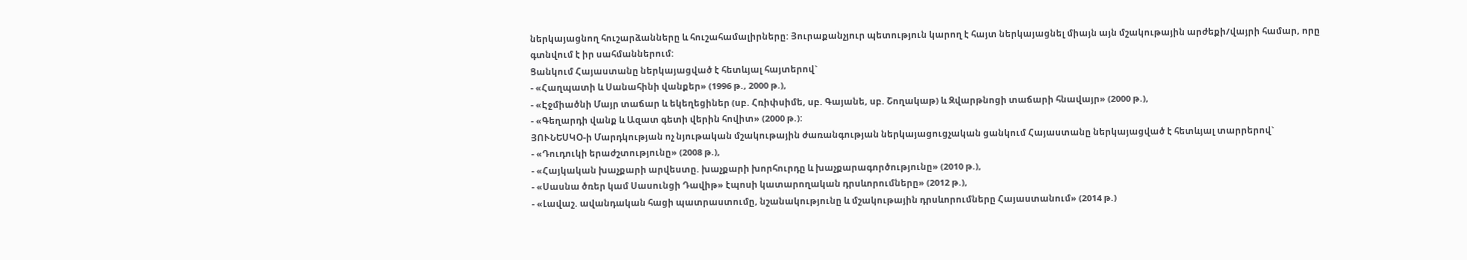ներկայացնող հուշարձանները և հուշահամալիրները: Յուրաքանչյուր պետություն կարող է հայտ ներկայացնել միայն այն մշակութային արժեքի/վայրի համար, որը գտնվում է իր սահմաններում:
Ցանկում Հայաստանը ներկայացված է հետևյալ հայտերով`
- «Հաղպատի և Սանահինի վանքեր» (1996 թ., 2000 թ.),
- «Էջմիածնի Մայր տաճար և եկեղեցիներ (սբ. Հռիփսիմե, սբ. Գայանե, սբ. Շողակաթ) և Զվարթնոցի տաճարի հնավայր» (2000 թ.),
- «Գեղարդի վանք և Ազատ գետի վերին հովիտ» (2000 թ.):
ՅՈՒՆԵՍԿՕ-ի Մարդկության ոչ նյութական մշակութային ժառանգության ներկայացուցչական ցանկում Հայաստանը ներկայացված է հետևյալ տարրերով`
- «Դուդուկի երաժշտությունը» (2008 թ.),
- «Հայկական խաչքարի արվեստը. խաչքարի խորհուրդը և խաչքարագործությունը» (2010 թ.),
- «Սասնա ծռեր կամ Սասունցի Դավիթ» էպոսի կատարողական դրսևորումները» (2012 թ.),
- «Լավաշ. ավանդական հացի պատրաստումը, նշանակությունը և մշակութային դրսևորումները Հայաստանում» (2014 թ.)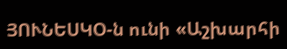ՅՈՒՆԵՍԿՕ-ն ունի «Աշխարհի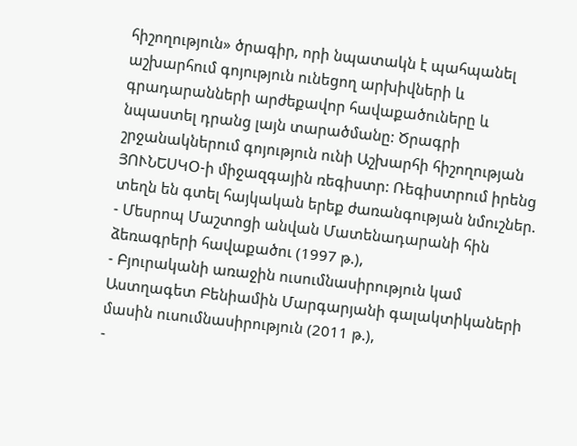հիշողություն» ծրագիր, որի նպատակն է պահպանել աշխարհում գոյություն ունեցող արխիվների և գրադարանների արժեքավոր հավաքածուները և նպաստել դրանց լայն տարածմանը: Ծրագրի շրջանակներում գոյություն ունի Աշխարհի հիշողության ՅՈՒՆԵՍԿՕ-ի միջազգային ռեգիստր: Ռեգիստրում իրենց տեղն են գտել հայկական երեք ժառանգության նմուշներ.
- Մեսրոպ Մաշտոցի անվան Մատենադարանի հին ձեռագրերի հավաքածու (1997 թ.),
- Բյուրականի առաջին ուսումնասիրություն կամ Աստղագետ Բենիամին Մարգարյանի գալակտիկաների մասին ուսումնասիրություն (2011 թ.),
-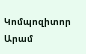Կոմպոզիտոր Արամ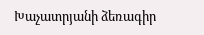Խաչատրյանի ձեռագիր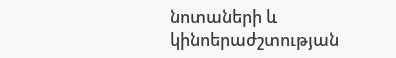նոտաների և կինոերաժշտության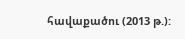հավաքածու (2013 թ.):